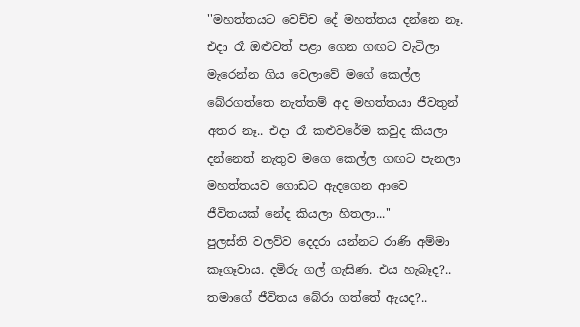''මහත්තයට වෙච්ච දේ මහත්තය දන්නෙ නෑ. එදා රෑ ඔළුවත් පළා ගෙන ගඟට වැටිලා මැරෙන්න ගිය වෙලාවේ මගේ කෙල්ල බේරගත්තෙ නැත්තම් අද මහත්තයා ජීවතුන් අතර නෑ.. එදා රෑ කළුවරේම කවුද කියලා දන්නෙත් නැතුව මගෙ කෙල්ල ගඟට පැනලා මහත්තයව ගොඩට ඇදගෙන ආවෙ ජීවිතයක් නේද කියලා හිතලා...''
පුලස්ති වලව්ව දෙදරා යන්නට රාණි අම්මා කෑගෑවාය. දමිරු ගල් ගැසිණ. එය හැබෑද?.. තමාගේ ජීවිතය බේරා ගත්තේ ඇයද?..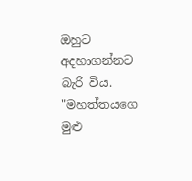ඔහුට අදහාගන්නට බැරි විය.
"මහත්තයගෙ මුළු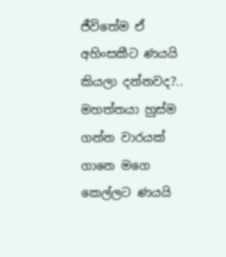ජීවිතේම ඒ අහිංසකීට ණයයි කියලා දන්නවද?.. මහත්තයා හුස්ම ගන්න වාරයක් ගානෙ මගෙ කෙල්ලට ණයයි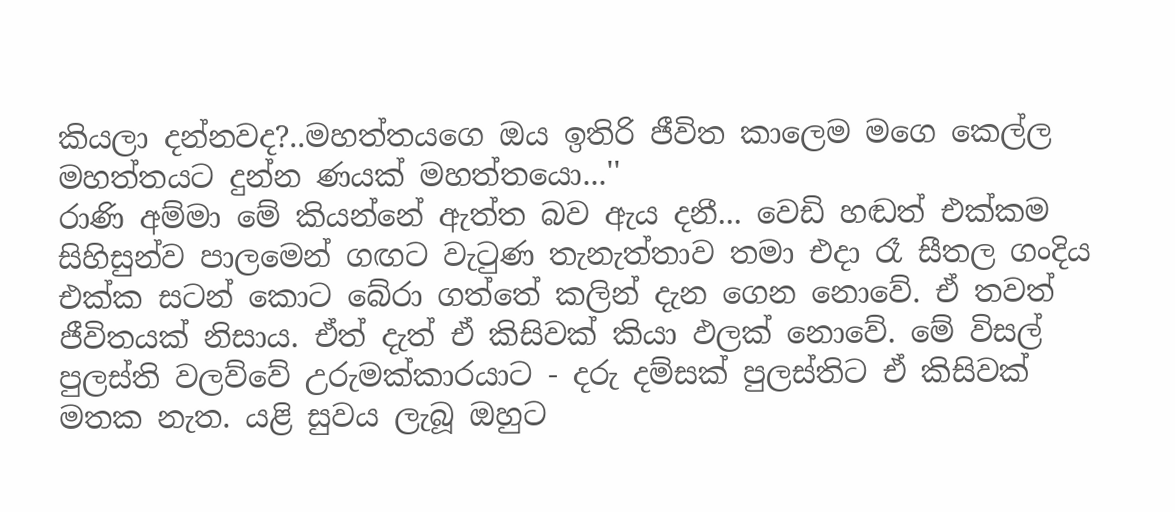කියලා දන්නවද?..මහත්තයගෙ ඔය ඉතිරි ජීවිත කාලෙම මගෙ කෙල්ල මහත්තයට දුන්න ණයක් මහත්තයො...''
රාණි අම්මා මේ කියන්නේ ඇත්ත බව ඇය දනී... වෙඩි හඬත් එක්කම සිහිසුන්ව පාලමෙන් ගඟට වැටුණ තැනැත්තාව තමා එදා රෑ සීතල ගංදිය එක්ක සටන් කොට බේරා ගත්තේ කලින් දැන ගෙන නොවේ. ඒ තවත් ජීවිතයක් නිසාය. ඒත් දැත් ඒ කිසිවක් කියා ඵලක් නොවේ. මේ විසල් පුලස්ති වලව්වේ උරුමක්කාරයාට - දරු දම්සක් පුලස්තිට ඒ කිසිවක් මතක නැත. යළි සුවය ලැබූ ඔහුට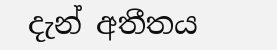දැන් අතීතය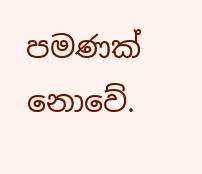පමණක් නොවේ.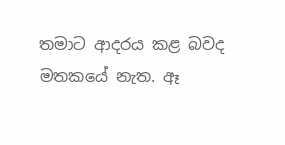තමාට ආදරය කළ බවද මතකයේ නැත. ඈ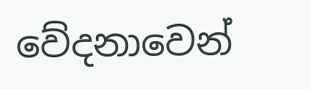වේදනාවෙන්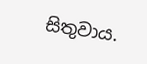සිතුවාය.